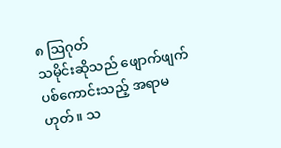၈ ဩဂုတ်
သမိုင်းဆိုသည် ဖျောက်ဖျက်ပစ်ကောင်းသည့် အရာမဟုတ်။ သ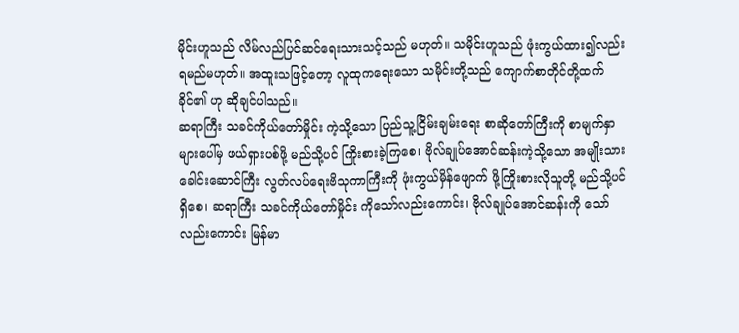မိုင်းဟူသည် လိမ်လည်ပြင်ဆင်ရေးသားသင့်သည် မဟုတ်။ သမိုင်းဟူသည် ဖုံးကွယ်ထား၍လည်း ရမည်မဟုတ်။ အထူးသဖြင့်တော့ လူထုကရေးသော သမိုင်းတို့သည် ကျောက်စာတိုင်တို့ထက် ခိုင်၏ ဟု ဆိုချင်ပါသည်။
ဆရာကြီး သခင်ကိုယ်တော်မှိုင်း ကဲ့သို့သော ပြည်သူ့ငြိမ်းချမ်းရေး စာဆိုတော်ကြီးကို စာမျက်နှာများပေါ်မှ ဖယ်ရှားပစ်ဖို့ မည်သို့ပင် ကြိုးစားခဲ့ကြစေ၊ ဗိုလ်ချုပ်အောင်ဆန်းကဲ့သို့သော အမျိုးသားခေါင်းဆောင်ကြီး လွတ်လပ်ရေးဗိသုကာကြီးကို ဖုံးကွယ်မှိန်ဖျောက် ဖို့ကြိုးစားလိုသူတို့ မည်သို့ပင်ရှိစေ၊ ဆရာကြီး သခင်ကိုယ်တော်မှိုင်း ကိုသော်လည်းကောင်း၊ ဗိုလ်ချုပ်အောင်ဆန်းကို သော်လည်းကောင်း မြန်မာ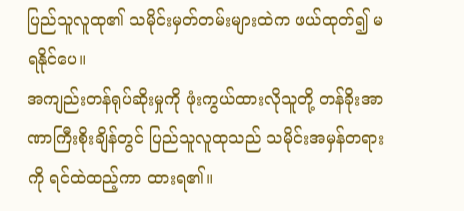ပြည်သူလူထု၏ သမိုင်းမှတ်တမ်းများထဲက ဖယ်ထုတ်၍ မရနိုင်ပေ။
အကျည်းတန်ရုပ်ဆိုးမှုကို ဖုံးကွယ်ထားလိုသူတို့ တန်ခိုးအာဏာကြီးစိုးချိန်တွင် ပြည်သူလူထုသည် သမိုင်းအမှန်တရားကို ရင်ထဲထည့်ကာ ထားရ၏။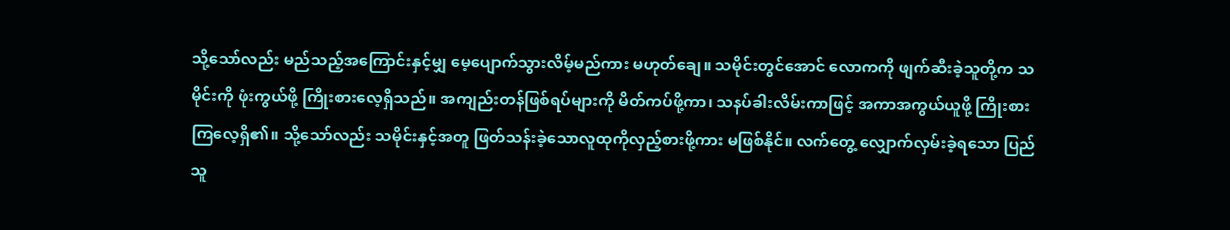သို့သော်လည်း မည်သည့်အကြောင်းနှင့်မျှ မေ့ပျောက်သွားလိမ့်မည်ကား မဟုတ်ချေ။ သမိုင်းတွင်အောင် လောကကို ဖျက်ဆီးခဲ့သူတို့က သမိုင်းကို ဖုံးကွယ်ဖို့ ကြိုးစားလေ့ရှိသည်။ အကျည်းတန်ဖြစ်ရပ်များကို မိတ်ကပ်ဖို့ကာ၊ သနပ်ခါးလိမ်းကာဖြင့် အကာအကွယ်ယူဖို့ ကြိုးစားကြလေ့ရှိ၏။ သို့သော်လည်း သမိုင်းနှင့်အတူ ဖြတ်သန်းခဲ့သောလူထုကိုလှည့်စားဖို့ကား မဖြစ်နိုင်။ လက်တွေ့ လျှောက်လှမ်းခဲ့ရသော ပြည်သူ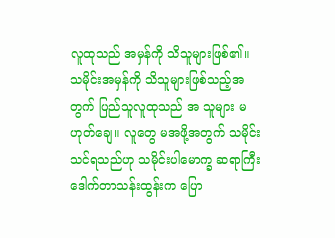လူထုသည် အမှန်ကို သိသူများဖြစ်၏။
သမိုင်းအမှန်ကို သိသူများဖြစ်သည့်အတွက် ပြည်သူလူထုသည် အ သူများ မဟုတ်ချေ။ လူတွေ မအဖို့အတွက် သမိုင်းသင်ရသည်ဟု သမိုင်းပါမောက္ခ ဆရာကြီး ဒေါက်တာသန်းထွန်းက ပြော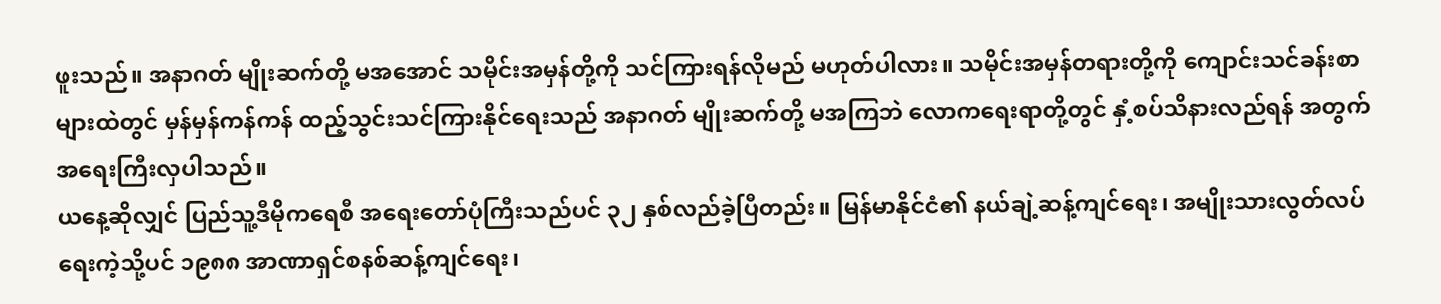ဖူးသည်။ အနာဂတ် မျိုးဆက်တို့ မအအောင် သမိုင်းအမှန်တို့ကို သင်ကြားရန်လိုမည် မဟုတ်ပါလား။ သမိုင်းအမှန်တရားတို့ကို ကျောင်းသင်ခန်းစာများထဲတွင် မှန်မှန်ကန်ကန် ထည့်သွင်းသင်ကြားနိုင်ရေးသည် အနာဂတ် မျိုးဆက်တို့ မအကြဘဲ လောကရေးရာတို့တွင် နှံ့စပ်သိနားလည်ရန် အတွက် အရေးကြီးလှပါသည်။
ယနေ့ဆိုလျှင် ပြည်သူ့ဒီမိုကရေစီ အရေးတော်ပုံကြီးသည်ပင် ၃၂ နှစ်လည်ခဲ့ပြီတည်း။ မြန်မာနိုင်ငံ၏ နယ်ချဲ့ဆန့်ကျင်ရေး၊ အမျိုးသားလွတ်လပ်ရေးကဲ့သို့ပင် ၁၉၈၈ အာဏာရှင်စနစ်ဆန့်ကျင်ရေး၊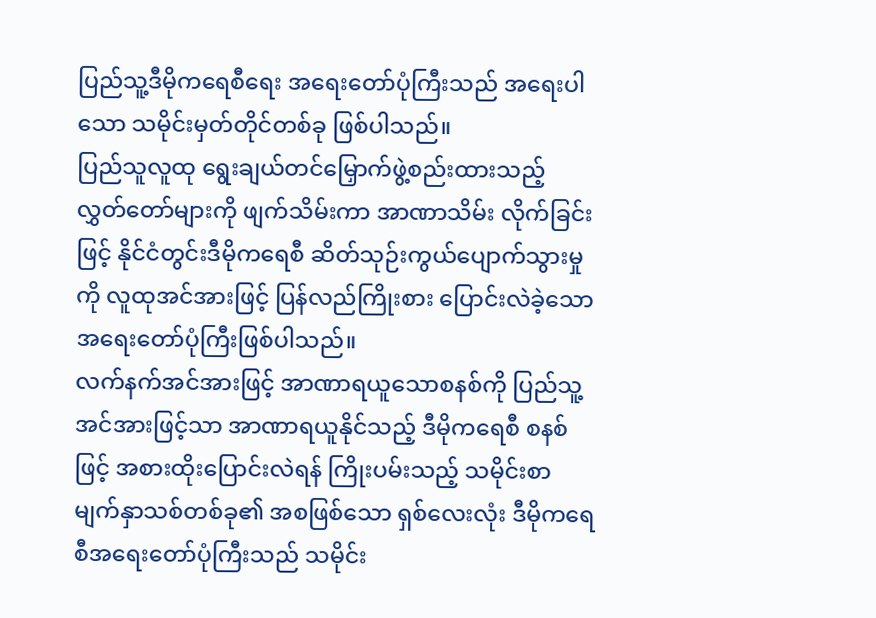ပြည်သူ့ဒီမိုကရေစီရေး အရေးတော်ပုံကြီးသည် အရေးပါသော သမိုင်းမှတ်တိုင်တစ်ခု ဖြစ်ပါသည်။
ပြည်သူလူထု ရွေးချယ်တင်မြှောက်ဖွဲ့စည်းထားသည့် လွှတ်တော်များကို ဖျက်သိမ်းကာ အာဏာသိမ်း လိုက်ခြင်းဖြင့် နိုင်ငံတွင်းဒီမိုကရေစီ ဆိတ်သုဉ်းကွယ်ပျောက်သွားမှုကို လူထုအင်အားဖြင့် ပြန်လည်ကြိုးစား ပြောင်းလဲခဲ့သော အရေးတော်ပုံကြီးဖြစ်ပါသည်။
လက်နက်အင်အားဖြင့် အာဏာရယူသောစနစ်ကို ပြည်သူ့အင်အားဖြင့်သာ အာဏာရယူနိုင်သည့် ဒီမိုကရေစီ စနစ်ဖြင့် အစားထိုးပြောင်းလဲရန် ကြိုးပမ်းသည့် သမိုင်းစာမျက်နှာသစ်တစ်ခု၏ အစဖြစ်သော ရှစ်လေးလုံး ဒီမိုကရေစီအရေးတော်ပုံကြီးသည် သမိုင်း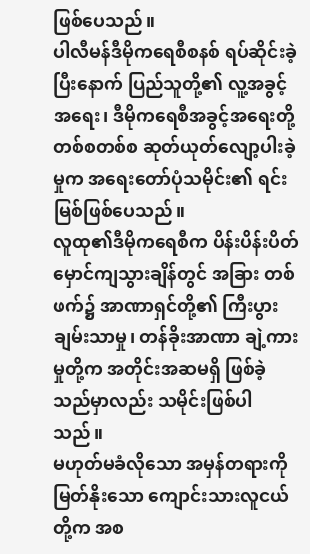ဖြစ်ပေသည်။
ပါလီမန်ဒီမိုကရေစီစနစ် ရပ်ဆိုင်းခဲ့ပြီးနောက် ပြည်သူတို့၏ လူ့အခွင့်အရေး၊ ဒီမိုကရေစီအခွင့်အရေးတို့ တစ်စတစ်စ ဆုတ်ယုတ်လျော့ပါးခဲ့မှုက အရေးတော်ပုံသမိုင်း၏ ရင်းမြစ်ဖြစ်ပေသည်။
လူထု၏ဒီမိုကရေစီက ပိန်းပိန်းပိတ်မှောင်ကျသွားချိန်တွင် အခြား တစ်ဖက်၌ အာဏာရှင်တို့၏ ကြီးပွားချမ်းသာမှု၊ တန်ခိုးအာဏာ ချဲ့ကားမှုတို့က အတိုင်းအဆမရှိ ဖြစ်ခဲ့သည်မှာလည်း သမိုင်းဖြစ်ပါသည်။
မဟုတ်မခံလိုသော အမှန်တရားကို မြတ်နိုးသော ကျောင်းသားလူငယ်တို့က အစ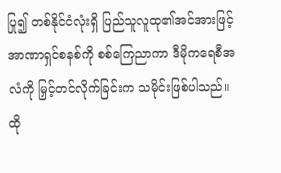ပြု၍ တစ်နိုင်ငံလုံးရှိ ပြည်သူလူထု၏အင်အားဖြင့် အာဏာရှင်စနစ်ကို စစ်ကြေညာကာ ဒီမိုကရေစီအလံကို မြှင့်တင်လိုက်ခြင်းက သမိုင်းဖြစ်ပါသည်။ ထို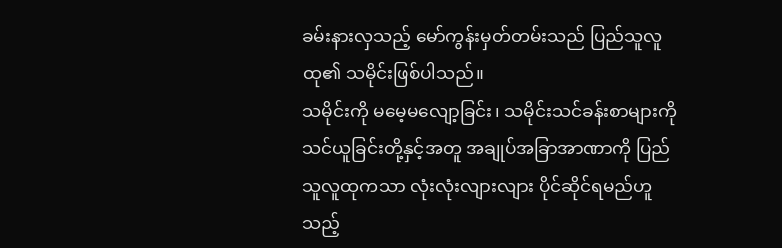ခမ်းနားလှသည့် မော်ကွန်းမှတ်တမ်းသည် ပြည်သူလူထု၏ သမိုင်းဖြစ်ပါသည်။
သမိုင်းကို မမေ့မလျော့ခြင်း၊ သမိုင်းသင်ခန်းစာများကို သင်ယူခြင်းတို့နှင့်အတူ အချုပ်အခြာအာဏာကို ပြည်သူလူထုကသာ လုံးလုံးလျားလျား ပိုင်ဆိုင်ရမည်ဟူသည့်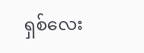ရှစ်လေး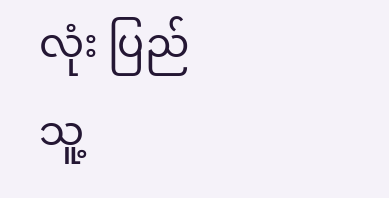လုံး ပြည်သူ့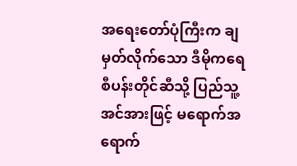အရေးတော်ပုံကြီးက ချမှတ်လိုက်သော ဒီမိုကရေစီပန်းတိုင်ဆီသို့ ပြည်သူ့အင်အားဖြင့် မရောက်အရောက်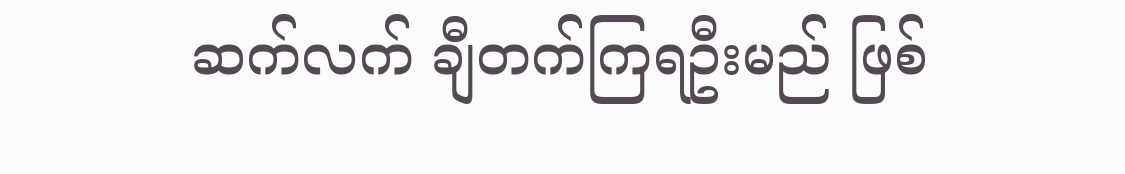ဆက်လက် ချီတက်ကြရဦးမည် ဖြစ်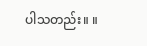ပါသတည်း။ ။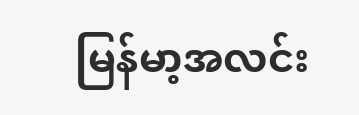မြန်မာ့အလင်း